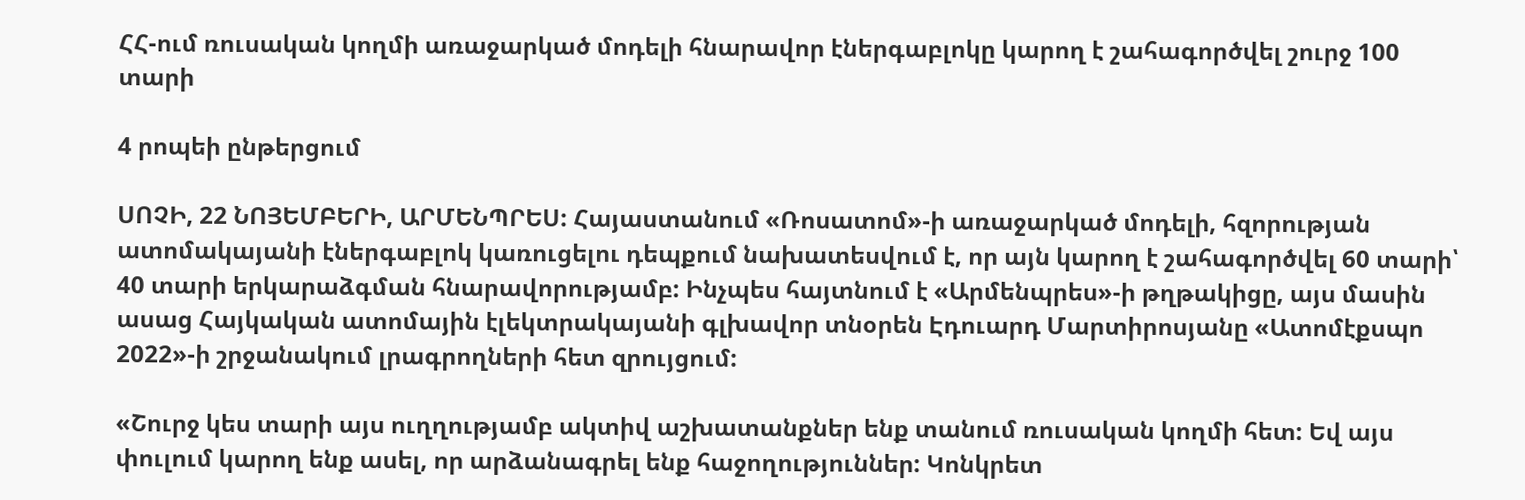ՀՀ-ում ռուսական կողմի առաջարկած մոդելի հնարավոր էներգաբլոկը կարող է շահագործվել շուրջ 100 տարի

4 րոպեի ընթերցում

ՍՈՉԻ, 22 ՆՈՅԵՄԲԵՐԻ, ԱՐՄԵՆՊՐԵՍ: Հայաստանում «Ռոսատոմ»-ի առաջարկած մոդելի, հզորության ատոմակայանի էներգաբլոկ կառուցելու դեպքում նախատեսվում է, որ այն կարող է շահագործվել 60 տարի՝ 40 տարի երկարաձգման հնարավորությամբ: Ինչպես հայտնում է «Արմենպրես»-ի թղթակիցը, այս մասին ասաց Հայկական ատոմային էլեկտրակայանի գլխավոր տնօրեն Էդուարդ Մարտիրոսյանը «Ատոմէքսպո 2022»-ի շրջանակում լրագրողների հետ զրույցում:

«Շուրջ կես տարի այս ուղղությամբ ակտիվ աշխատանքներ ենք տանում ռուսական կողմի հետ: Եվ այս փուլում կարող ենք ասել, որ արձանագրել ենք հաջողություններ: Կոնկրետ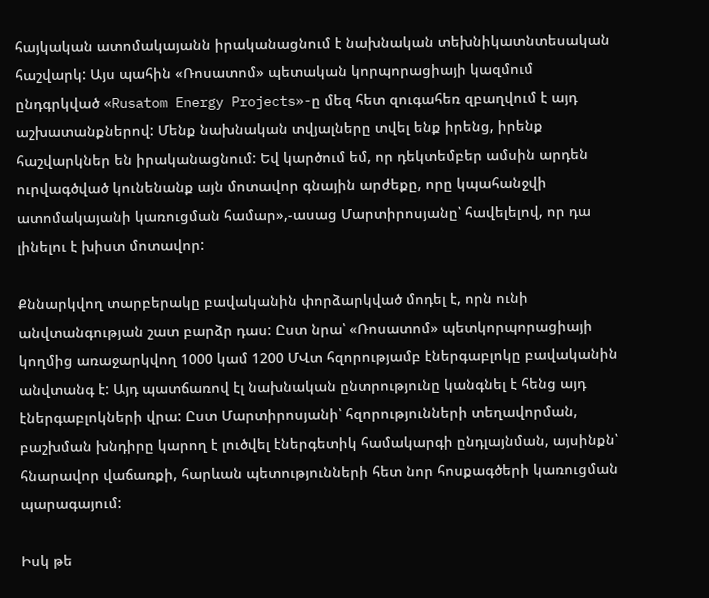հայկական ատոմակայանն իրականացնում է նախնական տեխնիկատնտեսական հաշվարկ: Այս պահին «Ռոսատոմ» պետական կորպորացիայի կազմում ընդգրկված «Rusatom Energy Projects»-ը մեզ հետ զուգահեռ զբաղվում է այդ աշխատանքներով: Մենք նախնական տվյալները տվել ենք իրենց, իրենք հաշվարկներ են իրականացնում: Եվ կարծում եմ, որ դեկտեմբեր ամսին արդեն ուրվագծված կունենանք այն մոտավոր գնային արժեքը, որը կպահանջվի ատոմակայանի կառուցման համար»,-ասաց Մարտիրոսյանը՝ հավելելով, որ դա լինելու է խիստ մոտավոր:

Քննարկվող տարբերակը բավականին փորձարկված մոդել է, որն ունի անվտանգության շատ բարձր դաս: Ըստ նրա՝ «Ռոսատոմ» պետկորպորացիայի կողմից առաջարկվող 1000 կամ 1200 ՄՎտ հզորությամբ էներգաբլոկը բավականին անվտանգ է: Այդ պատճառով էլ նախնական ընտրությունը կանգնել է հենց այդ էներգաբլոկների վրա: Ըստ Մարտիրոսյանի՝ հզորությունների տեղավորման, բաշխման խնդիրը կարող է լուծվել էներգետիկ համակարգի ընդլայնման, այսինքն՝ հնարավոր վաճառքի, հարևան պետությունների հետ նոր հոսքագծերի կառուցման պարագայում:

Իսկ թե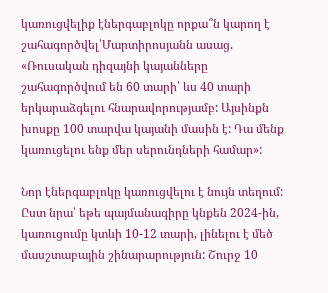կառուցվելիք էներգաբլոկը որքա՞ն կարող է շահագործվել՝Մարտիրոսյանն ասաց. «Ռուսական դիզայնի կայանները շահագործվում են 60 տարի՝ ևս 40 տարի երկարաձգելու հնարավորությամբ: Այսինքն խոսքը 100 տարվա կայանի մասին է: Դա մենք կառուցելու ենք մեր սերունդների համար»:

Նոր էներգաբլոկը կառուցվելու է նույն տեղում: Ըստ նրա՝ եթե պայմանագիրը կնքեն 2024-ին, կառուցումը կտևի 10-12 տարի, լինելու է մեծ մասշտաբային շինարարություն: Շուրջ 10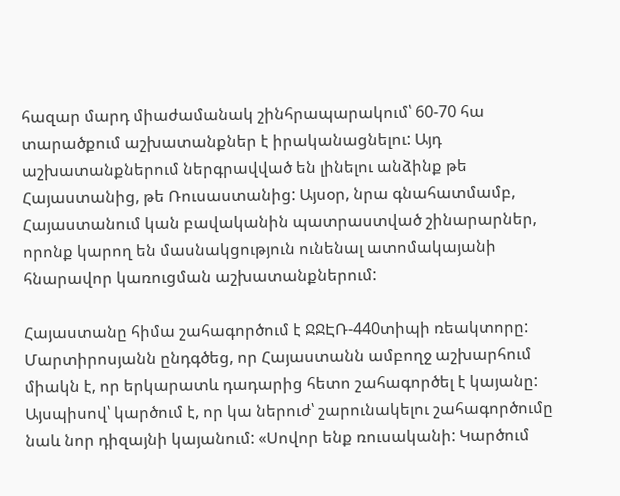հազար մարդ միաժամանակ շինհրապարակում՝ 60-70 հա տարածքում աշխատանքներ է իրականացնելու: Այդ աշխատանքներում ներգրավված են լինելու անձինք թե Հայաստանից, թե Ռուսաստանից: Այսօր, նրա գնահատմամբ, Հայաստանում կան բավականին պատրաստված շինարարներ, որոնք կարող են մասնակցություն ունենալ ատոմակայանի հնարավոր կառուցման աշխատանքներում:

Հայաստանը հիմա շահագործում է ՋՋԷՌ-440տիպի ռեակտորը: Մարտիրոսյանն ընդգծեց, որ Հայաստանն ամբողջ աշխարհում միակն է, որ երկարատև դադարից հետո շահագործել է կայանը: Այսպիսով՝ կարծում է, որ կա ներուժ՝ շարունակելու շահագործումը նաև նոր դիզայնի կայանում: «Սովոր ենք ռուսականի: Կարծում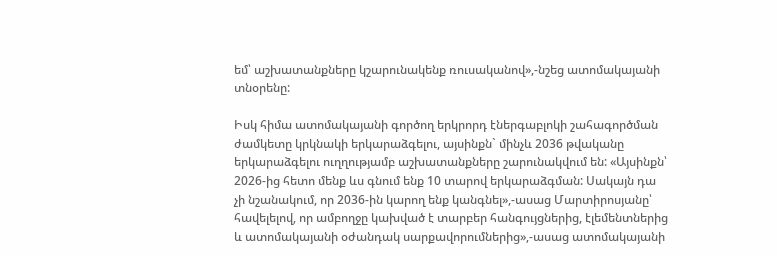եմ՝ աշխատանքները կշարունակենք ռուսականով»,-նշեց ատոմակայանի տնօրենը:

Իսկ հիմա ատոմակայանի գործող երկրորդ էներգաբլոկի շահագործման ժամկետը կրկնակի երկարաձգելու, այսինքն` մինչև 2036 թվականը երկարաձգելու ուղղությամբ աշխատանքները շարունակվում են: «Այսինքն՝ 2026-ից հետո մենք ևս գնում ենք 10 տարով երկարաձգման: Սակայն դա չի նշանակում, որ 2036-ին կարող ենք կանգնել»,-ասաց Մարտիրոսյանը՝ հավելելով, որ ամբողջը կախված է տարբեր հանգույցներից, էլեմենտներից և ատոմակայանի օժանդակ սարքավորումներից»,-ասաց ատոմակայանի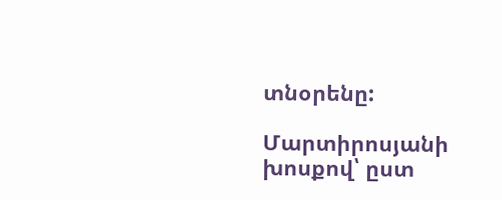տնօրենը:

Մարտիրոսյանի խոսքով՝ ըստ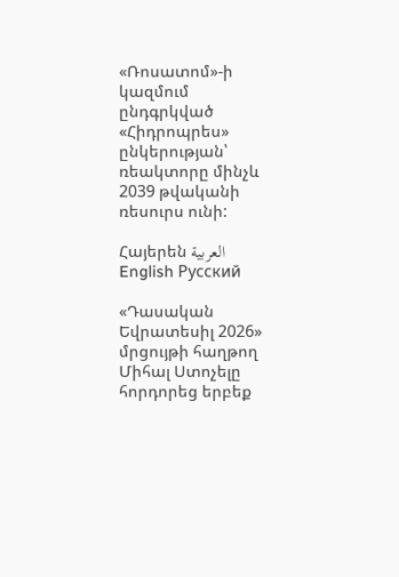«Ռոսատոմ»-ի կազմում ընդգրկված «Հիդրոպրես» ընկերության՝ ռեակտորը մինչև 2039 թվականի ռեսուրս ունի:

Հայերեն العربية English Русский

«Դասական Եվրատեսիլ 2026» մրցույթի հաղթող Միհալ Ստոչելը հորդորեց երբեք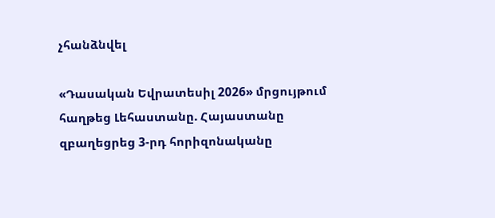չհանձնվել

«Դասական Եվրատեսիլ 2026» մրցույթում հաղթեց Լեհաստանը. Հայաստանը զբաղեցրեց 3-րդ հորիզոնականը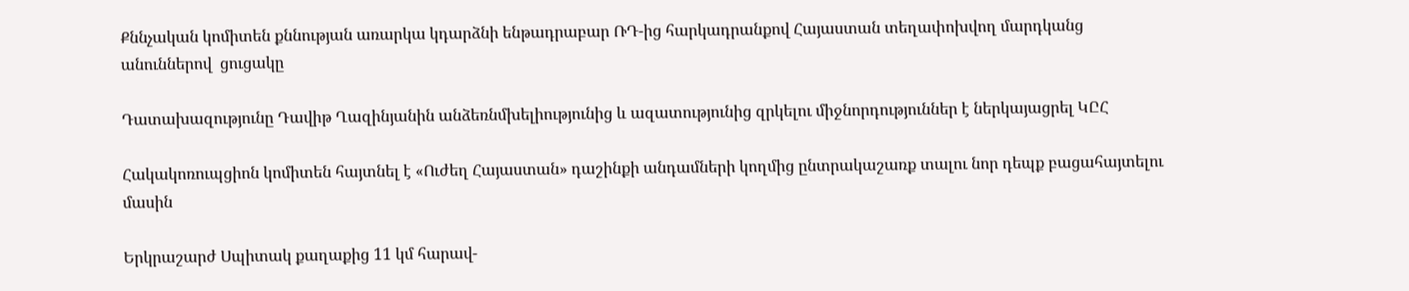Քննչական կոմիտեն քննության առարկա կդարձնի ենթադրաբար ՌԴ-ից հարկադրանքով Հայաստան տեղափոխվող մարդկանց անուններով  ցուցակը

Դատախազությունը Դավիթ Ղազինյանին անձեռնմխելիությունից և ազատությունից զրկելու միջնորդություններ է ներկայացրել ԿԸՀ

Հակակոռուպցիոն կոմիտեն հայտնել է «Ուժեղ Հայաստան» դաշինքի անդամների կողմից ընտրակաշառք տալու նոր դեպք բացահայտելու մասին

Երկրաշարժ Սպիտակ քաղաքից 11 կմ հարավ-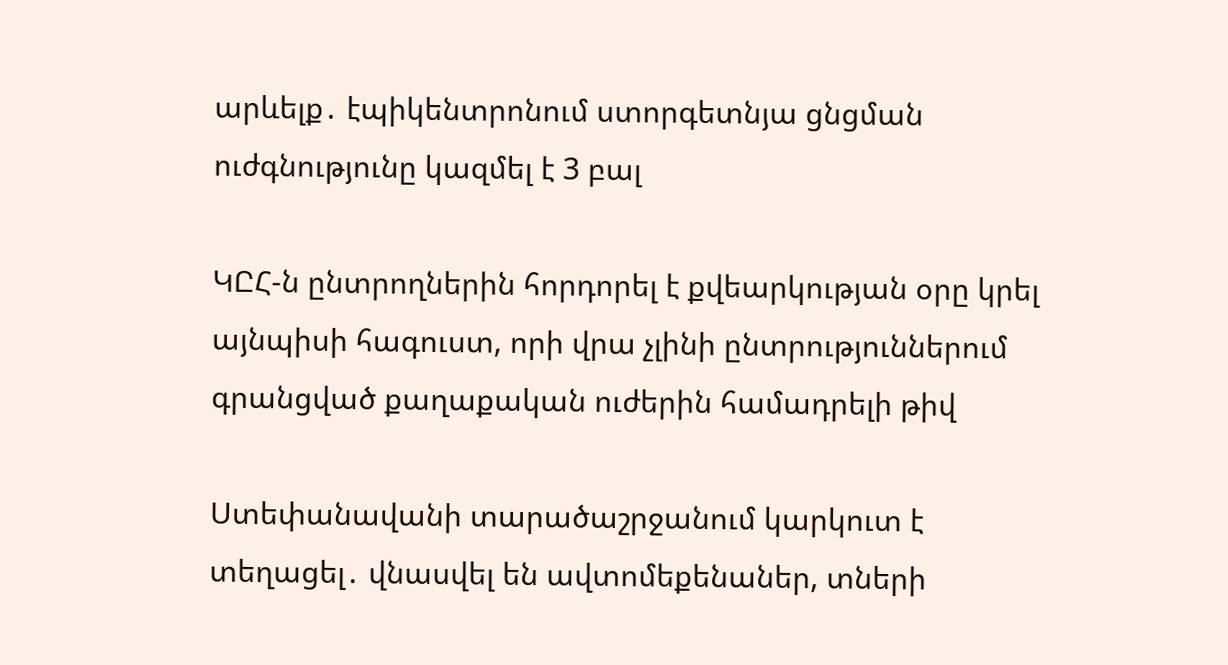արևելք․ էպիկենտրոնում ստորգետնյա ցնցման ուժգնությունը կազմել է 3 բալ

ԿԸՀ-ն ընտրողներին հորդորել է քվեարկության օրը կրել այնպիսի հագուստ, որի վրա չլինի ընտրություններում գրանցված քաղաքական ուժերին համադրելի թիվ

Ստեփանավանի տարածաշրջանում կարկուտ է տեղացել․ վնասվել են ավտոմեքենաներ, տների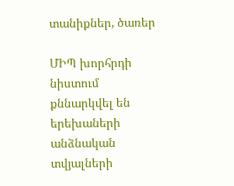տանիքներ, ծառեր

ՄԻՊ խորհրդի նիստում քննարկվել են երեխաների անձնական տվյալների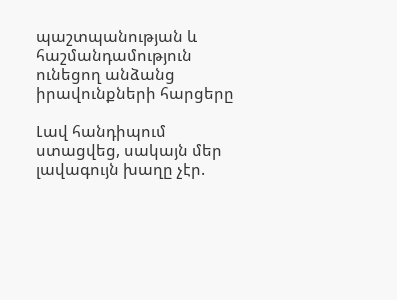պաշտպանության և հաշմանդամություն ունեցող անձանց իրավունքների հարցերը

Լավ հանդիպում ստացվեց, սակայն մեր լավագույն խաղը չէր.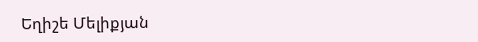Եղիշե Մելիքյան